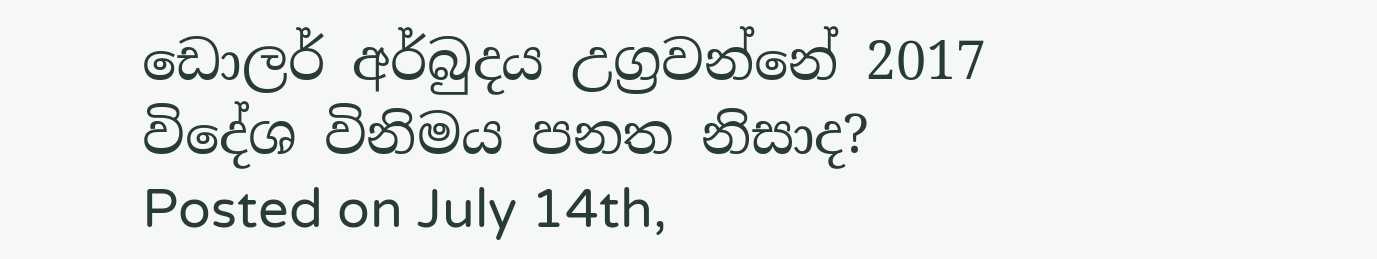ඩොලර් අර්බුදය උග්‍රවන්නේ 2017 විදේශ විනිමය පනත නිසාද?
Posted on July 14th,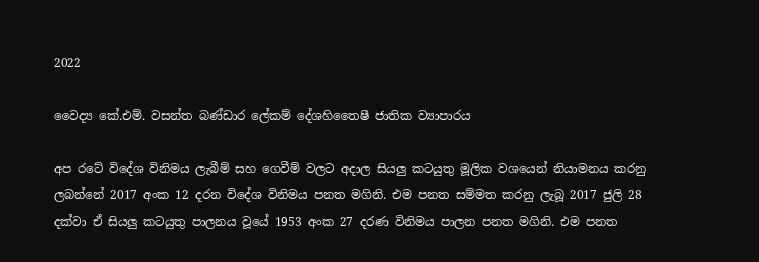2022

වෛද්‍ය කේ.එම්. වසන්ත බණ්ඩාර ලේකම් දේශහිතෛෂී ජාතික ව්‍යාපාරය

අප රටේ විදේශ විනිමය ලැබීම් සහ ගෙවීම් වලට අදාල සියලු කටයුතු මූලික වශයෙන් නියාමනය කරනු ලබන්නේ 2017 අංක 12 දරන විදේශ විනිමය පනත මගිනි. එම පනත සම්මත කරනු ලැබූ 2017 ජුලි 28 දක්වා ඒ සියලු කටයුතු පාලනය වූයේ 1953 අංක 27 දරණ විනිමය පාලන පනත මගිනි. එම පනත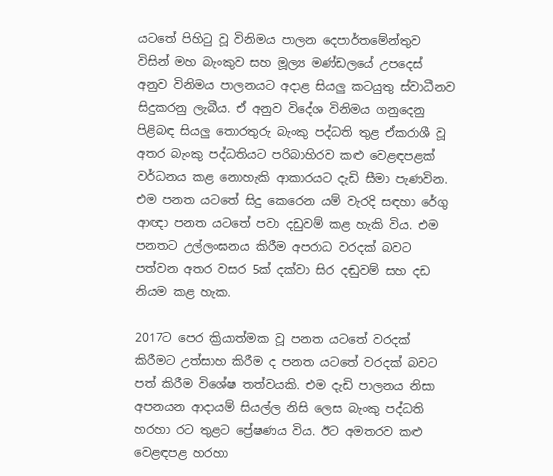යටතේ පිහිටු වූ විනිමය පාලන දෙපාර්තමේන්තුව විසින් මහ බැංකුව සහ මූල්‍ය මණ්ඩලයේ උපදෙස් අනුව විනිමය පාලනයට අදාළ සියලු කටයුතු ස්වාධීනව සිදුකරනු ලැබීය. ඒ අනුව විදේශ විනිමය ගනුදෙනු පිළිබඳ සියලු තොරතුරු බැංකු පද්ධති තුළ ඒකරාශී වූ අතර බැංකු පද්ධතියට පරිබාහිරව කළු වෙළඳපළක් වර්ධනය කළ නොහැකි ආකාරයට දැඩි සීමා පැණවින. එම පනත යටතේ සිදු කෙරෙන යම් වැරදි සඳහා රේගු ආඥා පනත යටතේ පවා දඩුවම් කළ හැකි විය. එම පනතට උල්ලංඝනය කිරීම අපරාධ වරදක් බවට පත්වන අතර වසර 5ක් දක්වා සිර දඬුවම් සහ දඩ නියම කළ හැක.

2017ට පෙර ක්‍රියාත්මක වූ පනත යටතේ වරදක් කිරීමට උත්සාහ කිරීම ද පනත යටතේ වරදක් බවට පත් කිරීම විශේෂ තත්වයකි. එම දැඩි පාලනය නිසා අපනයන ආදායම් සියල්ල නිසි ලෙස බැංකු පද්ධති හරහා රට තුළට ප්‍රේෂණය විය. ඊට අමතරව කළු වෙළඳපළ හරහා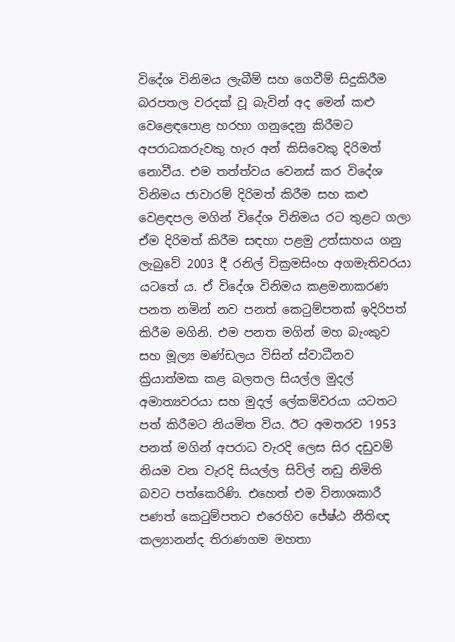විදේශ විනිමය ලැබීම් සහ ගෙවීම් සිදුකිරීම බරපතල වරදක් වූ බැවින් අද මෙන් කළු වෙළෙඳපොළ හරහා ගනුදෙනු කිරීමට අපරාධකරුවකු හැර අන් කිසිවෙකු දිරිමත් නොවීය. එම තත්ත්වය වෙනස් කර විදේශ විනිමය ජාවාරම් දිරිමත් කිරීම සහ කළු වෙළඳපල මගින් විදේශ විනිමය රට තුළට ගලා ඒම දිරිමත් කිරීම සඳහා පළමු උත්සාහය ගනු ලැබුවේ 2003 දී රනිල් වික්‍රමසිංහ අගමැතිවරයා යටතේ ය. ඒ විදේශ විනිමය කළමනාකරණ පනත නමින් නව පනත් කෙටුම්පතක් ඉදිරිපත් කිරීම මගිනි. එම පනත මගින් මහ බැංකුව සහ මූල්‍ය මණ්ඩලය විසින් ස්වාධීනව ක්‍රියාත්මක කළ බලතල සියල්ල මුදල් අමාත්‍යවරයා සහ මුදල් ලේකම්වරයා යටතට පත් කිරීමට නියමිත විය. ඊට අමතරව 1953 පනත් මගින් අපරාධ වැරදි ලෙස සිර දඩුවම් නියම වන වැරදි සියල්ල සිවිල් නඩු නිමිති බවට පත්කෙරිණි. එහෙත් එම විනාශකාරී පණත් කෙටුම්පතට එරෙහිව ජේෂ්ඨ නීතිඥ කල්‍යානන්ද තිරාණගම මහතා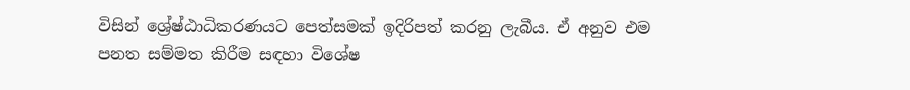විසින් ශ්‍රේෂ්ඨාධිකරණයට පෙත්සමක් ඉදිරිපත් කරනු ලැබීය. ඒ අනුව එම පනත සම්මත කිරීම සඳහා විශේෂ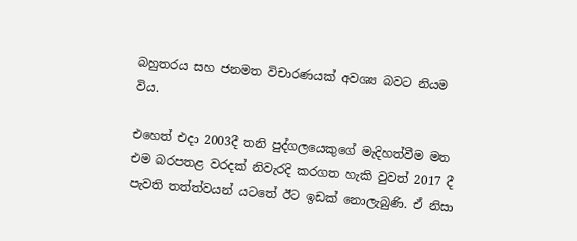බහුතරය සහ ජනමත විචාරණයක් අවශ්‍ය බවට නියම විය.

එහෙත් එදා 2003දී තනි පුද්ගලයෙකුගේ මැදිහත්වීම මත එම බරපතළ වරදක් නිවැරදි කරගත හැකි වුවත් 2017 දී පැවති තත්ත්වයන් යටතේ ඊට ඉඩක් නොලැබුණි. ඒ නිසා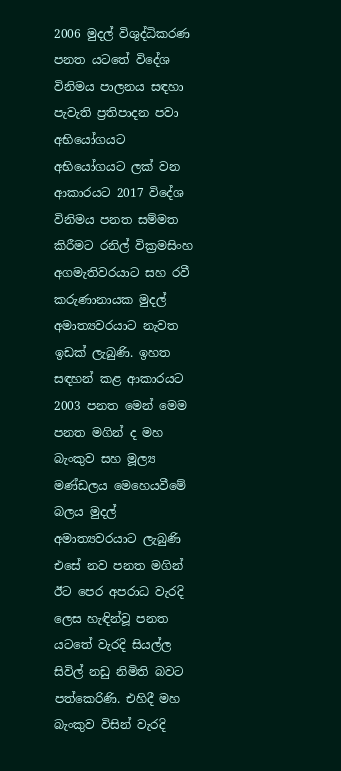2006 මුදල් විශුද්ධිකරණ පනත යටතේ විදේශ විනිමය පාලනය සඳහා පැවැති ප්‍රතිපාදන පවා අභියෝගයට අභියෝගයට ලක් වන ආකාරයට 2017 විදේශ විනිමය පනත සම්මත කිරීමට රනිල් වික්‍රමසිංහ අගමැතිවරයාට සහ රවී කරුණානායක මුදල් අමාත්‍යවරයාට නැවත ඉඩක් ලැබුණි. ඉහත සඳහන් කළ ආකාරයට 2003 පනත මෙන් මෙම පනත මගින් ද මහ බැංකුව සහ මූල්‍ය මණ්ඩලය මෙහෙයවීමේ බලය මුදල් අමාත්‍යවරයාට ලැබුණි එසේ නව පනත මගින් ඊට පෙර අපරාධ වැරදි ලෙස හැඳින්වූ පනත යටතේ වැරදි සියල්ල සිවිල් නඩු නිමිති බවට පත්කෙරිණි. එහිදී මහ බැංකුව විසින් වැරදි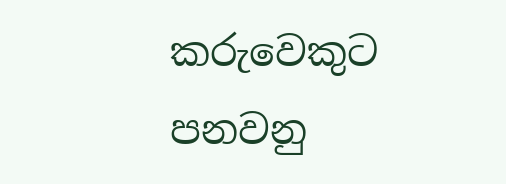කරුවෙකුට පනවනු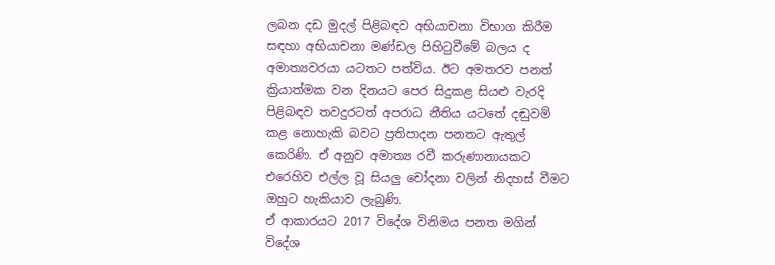ලබන දඩ මුදල් පිළිබඳව අභියාචනා විභාග කිරීම සඳහා අභියාචනා මණ්ඩල පිහිටුවීමේ බලය ද අමාත්‍යවරයා යටතට පත්විය. ඊට අමතරව පනත් ක්‍රියාත්මක වන දිනයට පෙර සිදුකළ සියළු වැරදි පිළිබඳව තවදුරටත් අපරාධ නීතිය යටතේ දඬුවම් කළ නොහැකි බවට ප්‍රතිපාදන පනතට ඇතුල් කෙරිණි. ඒ අනුව අමාත්‍ය රවී කරුණානායකට එරෙහිව එල්ල වූ සියලු චෝදනා වලින් නිදහස් වීමට ඔහුට හැකියාව ලැබුණි.
ඒ ආකාරයට 2017 විදේශ විනිමය පනත මගින් විදේශ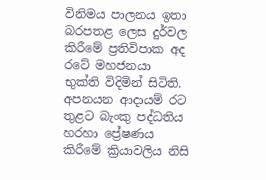විනිමය පාලනය ඉතා බරපතළ ලෙස දුර්වල කිරීමේ ප්‍රතිවිපාක අද රටේ මහජනයා භුක්ති විදිමින් සිටිති. අපනයන ආදායම් රට තුළට බැංකු පද්ධතිය හරහා ප්‍රේෂණය කිරීමේ ක්‍රියාවලිය නිසි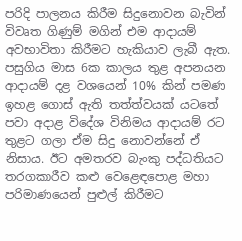පරිදි පාලනය කිරීම සිදුනොවන බැවින් විවෘත ගිණුම් මගින් එම ආදායම් අවභාවිතා කිරීමට හැකියාව ලැබී ඇත. පසුගිය මාස 6ක කාලය තුළ අපනයන ආදායම් දළ වශයෙන් 10% කින් පමණ ඉහළ ගොස් ඇති තත්ත්වයක් යටතේ පවා අදාළ විදේශ විනිමය ආදායම් රට තුළට ගලා ඒම සිදු නොවන්නේ ඒ නිසාය. ඊට අමතරව බැංකු පද්ධතියට තරගකාරීව කළු වෙළෙඳපොළ මහා පරිමාණයෙන් පුළුල් කිරීමට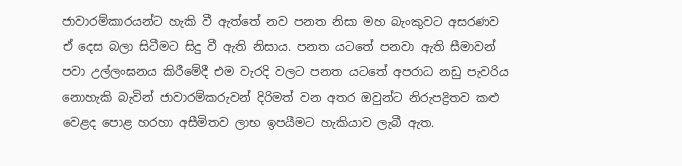ජාවාරම්කාරයන්ට හැකි වී ඇත්තේ නව පනත නිසා මහ බැංකුවට අසරණව ඒ දෙස බලා සිටීමට සිදු වී ඇති නිසාය. පනත යටතේ පනවා ඇති සීමාවන් පවා උල්ලංඝනය කිරීමේදී එම වැරදි වලට පනත යටතේ අපරාධ නඩු පැවරිය නොහැකි බැවින් ජාවාරම්කරුවන් දිරිමත් වන අතර ඔවුන්ට නිරුපද්‍රිතව කළු වෙළද පොළ හරහා අසීමිතව ලාභ ඉපයීමට හැකියාව ලැබී ඇත.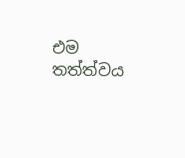එම තත්ත්වය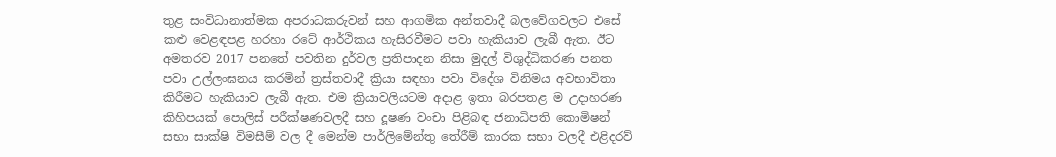තුළ සංවිධානාත්මක අපරාධකරුවන් සහ ආගමික අන්තවාදී බලවේගවලට එසේ කළු වෙළඳපළ හරහා රටේ ආර්ථිකය හැසිරවීමට පවා හැකියාව ලැබී ඇත. ඊට අමතරව 2017 පනතේ පවතින දුර්වල ප්‍රතිපාදන නිසා මුදල් විශුද්ධිකරණ පනත පවා උල්ලංඝනය කරමින් ත්‍රස්තවාදී ක්‍රියා සඳහා පවා විදේශ විනිමය අවභාවිතා කිරීමට හැකියාව ලැබී ඇත. එම ක්‍රියාවලියටම අදාළ ඉතා බරපතළ ම උදාහරණ කිහිපයක් පොලිස් පරීක්ෂණවලදී සහ දූෂණ වංචා පිළිබඳ ජනාධිපති කොමිෂන් සභා සාක්ෂි විමසීම් වල දී මෙන්ම පාර්ලිමේන්තු තේරීම් කාරක සභා වලදී එළිදරව්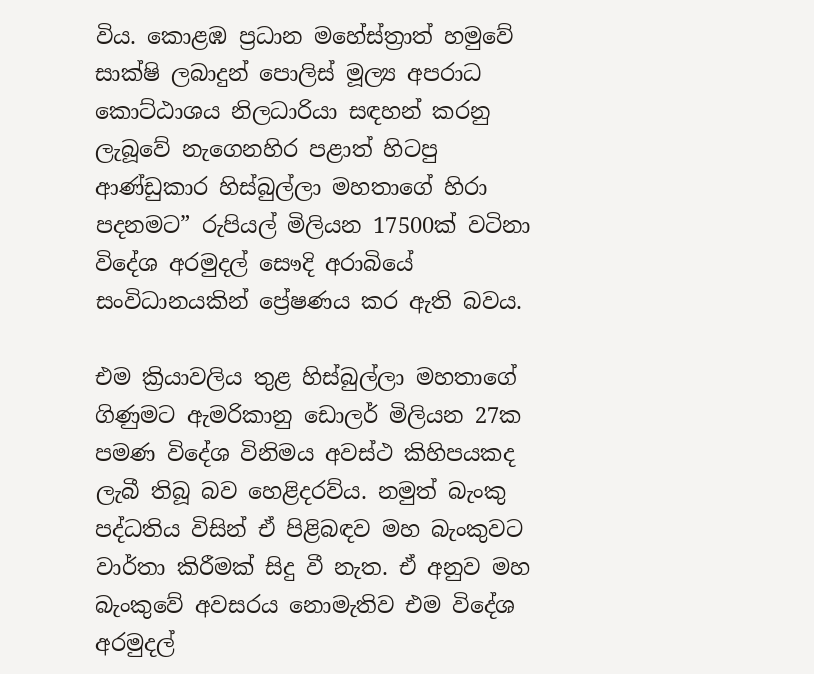විය. කොළඹ ප්‍රධාන මහේස්ත්‍රාත් හමුවේ සාක්ෂි ලබාදුන් පොලිස් මූල්‍ය අපරාධ කොට්ඨාශය නිලධාරියා සඳහන් කරනු ලැබූවේ නැගෙනහිර පළාත් හිටපු ආණ්ඩුකාර හිස්බුල්ලා මහතාගේ හිරා පදනමට” රුපියල් මිලියන 17500ක් වටිනා විදේශ අරමුදල් සෞදි අරාබියේ සංවිධානයකින් ප්‍රේෂණය කර ඇති බවය.

එම ක්‍රියාවලිය තුළ හිස්බුල්ලා මහතාගේ ගිණුමට ඇමරිකානු ඩොලර් මිලියන 27ක පමණ විදේශ විනිමය අවස්ථ කිහිපයකද ලැබී තිබූ බව හෙළිදරව්ය. නමුත් බැංකු පද්ධතිය විසින් ඒ පිළිබඳව මහ බැංකුවට වාර්තා කිරීමක් සිදු වී නැත. ඒ අනුව මහ බැංකුවේ අවසරය නොමැතිව එම විදේශ අරමුදල්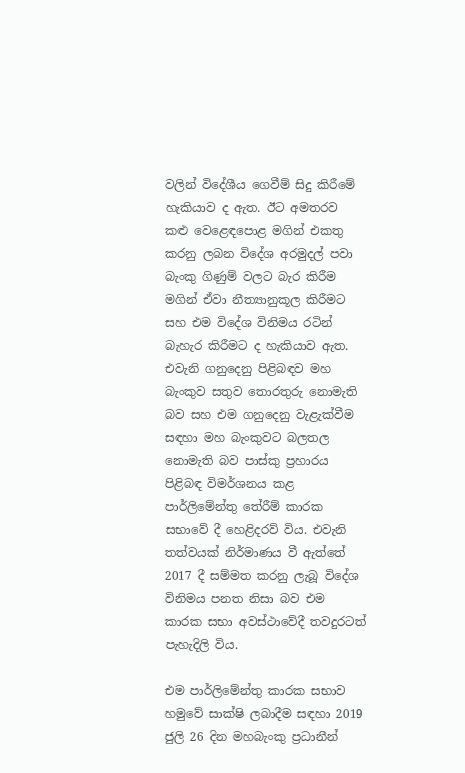වලින් විදේශීය ගෙවීම් සිදු කිරීමේ හැකියාව ද ඇත. ඊට අමතරව කළු වෙළෙඳපොළ මගින් එකතු කරනු ලබන විදේශ අරමුදල් පවා බැංකු ගිණුම් වලට බැර කිරීම මගින් ඒවා නීත්‍යානුකූල කිරීමට සහ එම විදේශ විනිමය රටින් බැහැර කිරීමට ද හැකියාව ඇත. එවැනි ගනුදෙනු පිළිබඳව මහ බැංකුව සතුව තොරතුරු නොමැති බව සහ එම ගනුදෙනු වැළැක්වීම සඳහා මහ බැංකුවට බලතල නොමැති බව පාස්කු ප්‍රහාරය පිළිබඳ විමර්ශනය කළ පාර්ලිමේන්තු තේරීම් කාරක සභාවේ දී හෙළිදරව් විය. එවැනි තත්වයක් නිර්මාණය වී ඇත්තේ 2017 දී සම්මත කරනු ලැබූ විදේශ විනිමය පනත නිසා බව එම කාරක සභා අවස්ථාවේදී තවදුරටත් පැහැදිලි විය.

එම පාර්ලිමේන්තු කාරක සභාව හමුවේ සාක්ෂි ලබාදීම සඳහා 2019 ජුලි 26 දින මහබැංකු ප්‍රධානීන්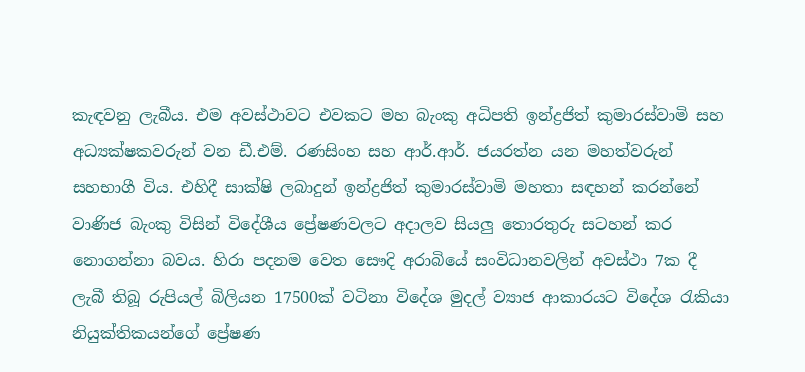කැඳවනු ලැබීය. එම අවස්ථාවට එවකට මහ බැංකු අධිපති ඉන්ද්‍රජිත් කුමාරස්වාමි සහ අධ්‍යක්ෂකවරුන් වන ඩී.එම්. රණසිංහ සහ ආර්.ආර්. ජයරත්න යන මහත්වරුන් සහභාගී විය. එහිදී සාක්ෂි ලබාදුන් ඉන්ද්‍රජිත් කුමාරස්වාමි මහතා සඳහන් කරන්නේ වාණිජ බැංකු විසින් විදේශීය ප්‍රේෂණවලට අදාලව සියලු තොරතුරු සටහන් කර නොගන්නා බවය. හිරා පදනම වෙත සෞදි අරාබියේ සංවිධානවලින් අවස්ථා 7ක දී ලැබී තිබූ රුපියල් බිලියන 17500ක් වටිනා විදේශ මුදල් ව්‍යාජ ආකාරයට විදේශ රැකියා නියුක්තිකයන්ගේ ප්‍රේෂණ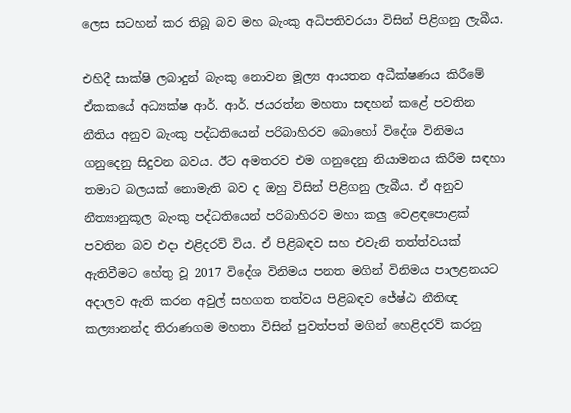ලෙස සටහන් කර තිබූ බව මහ බැංකු අධිපතිවරයා විසින් පිළිගනු ලැබීය.

එහිදී සාක්ෂි ලබාදුන් බැංකු නොවන මූල්‍ය ආයතන අධීක්ෂණය කිරීමේ ඒකකයේ අධ්‍යක්ෂ ආර්. ආර්. ජයරත්න මහතා සඳහන් කළේ පවතින නීතිය අනුව බැංකු පද්ධතියෙන් පරිබාහිරව බොහෝ විදේශ විනිමය ගනුදෙනු සිදුවන බවය. ඊට අමතරව එම ගනුදෙනු නියාමනය කිරීම සඳහා තමාට බලයක් නොමැති බව ද ඔහු විසින් පිළිගනු ලැබීය. ඒ අනුව නීත්‍යානුකූල බැංකු පද්ධතියෙන් පරිබාහිරව මහා කලු වෙළඳපොළක් පවතින බව එදා එළිදරව් විය. ඒ පිළිබඳව සහ එවැනි තත්ත්වයක් ඇතිවීමට හේතු වූ 2017 විදේශ විනිමය පනත මගින් විනිමය පාලළනයට අදාලව ඇති කරන අවුල් සහගත තත්වය පිළිබඳව ජේෂ්ඨ නීතිඥ කල්‍යානන්ද තිරාණගම මහතා විසින් පුවත්පත් මගින් හෙළිදරව් කරනු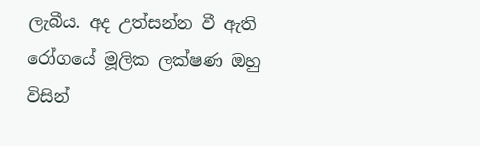ලැබීය. අද උත්සන්න වී ඇති රෝගයේ මූලික ලක්ෂණ ඔහු විසින්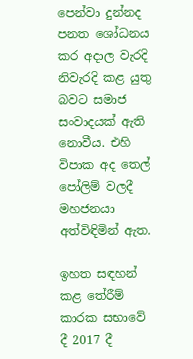පෙන්වා දුන්නද පනත ශෝධනය කර අදාල වැරදි නිවැරදි කළ යුතු බවට සමාජ සංවාදයක් ඇති නොවීය. එහි විපාක අද තෙල් පෝලිම් වලදී මහජනයා අත්විඳිමින් ඇත.

ඉහත සඳහන් කළ තේරීම් කාරක සභාවේ දී 2017 දී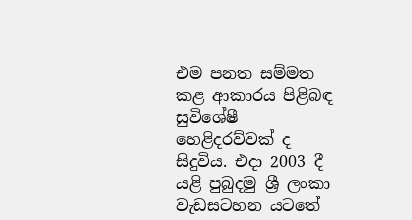එම පනත සම්මත කළ ආකාරය පිළිබඳ සුවිශේෂී හෙළිදරව්වක් ද සිදුවිය. එදා 2003 දී යළි පුබුදමු ශ්‍රී ලංකා වැඩසටහන යටතේ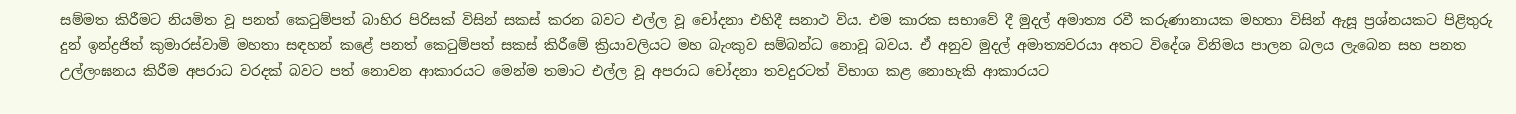සම්මත කිරීමට නියමිත වූ පනත් කෙටුම්පත් බාහිර පිරිසක් විසින් සකස් කරන බවට එල්ල වූ චෝදනා එහිදී සනාථ විය. එම කාරක සභාවේ දී මුදල් අමාත්‍ය රවී කරුණානායක මහතා විසින් ඇසූ ප්‍රශ්නයකට පිළිතුරු දුන් ඉන්ද්‍රජිත් කුමාරස්වාමි මහතා සඳහන් කළේ පනත් කෙටුම්පත් සකස් කිරීමේ ක්‍රියාවලියට මහ බැංකුව සම්බන්ධ නොවූ බවය. ඒ අනුව මුදල් අමාත්‍යවරයා අතට විදේශ විනිමය පාලන බලය ලැබෙන සහ පනත උල්ලංඝනය කිරීම අපරාධ වරදක් බවට පත් නොවන ආකාරයට මෙන්ම තමාට එල්ල වූ අපරාධ චෝදනා තවදුරටත් විභාග කළ නොහැකි ආකාරයට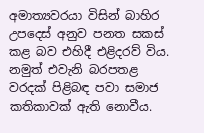අමාත්‍යවරයා විසින් බාහිර උපදෙස් අනුව පනත සකස් කළ බව එහිදී එළිදරව් විය. නමුත් එවැනි බරපතළ වරදක් පිළිබඳ පවා සමාජ කතිකාවක් ඇති නොවීය.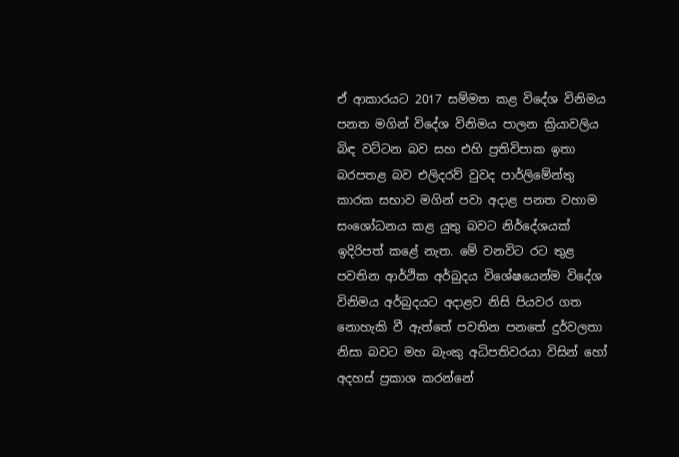ඒ ආකාරයට 2017 සම්මත කළ විදේශ විනිමය පනත මගින් විදේශ විනිමය පාලන ක්‍රියාවලිය බිඳ වට්ටන බව සහ එහි ප්‍රතිවිපාක ඉතා බරපතළ බව එලිදරව් වුවද පාර්ලිමේන්තු කාරක සභාව මගින් පවා අදාළ පනත වහාම සංශෝධනය කළ යුතු බවට නිර්දේශයක් ඉදිරිපත් කළේ නැත. මේ වනවිට රට තුළ පවතින ආර්ථික අර්බුදය විශේෂයෙන්ම විදේශ විනිමය අර්බුදයට අදාළව නිසි පියවර ගත නොහැකි වී ඇත්තේ පවතින පනතේ දුර්වලතා නිසා බවට මහ බැංකු අධිපතිවරයා විසින් හෝ අදහස් ප්‍රකාශ කරන්නේ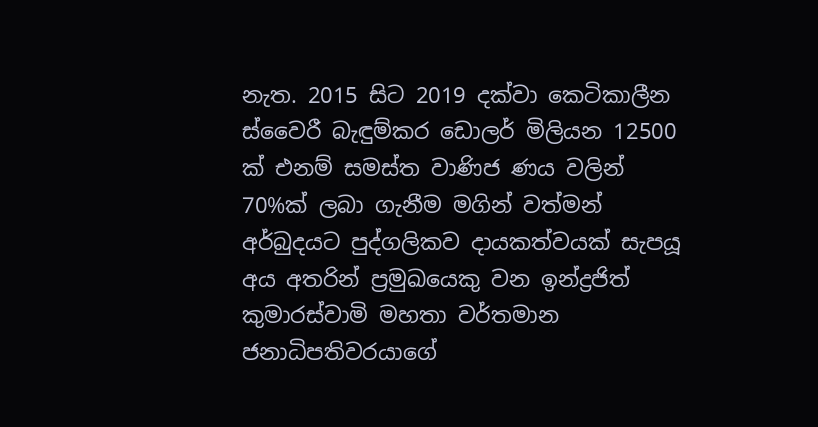නැත. 2015 සිට 2019 දක්වා කෙටිකාලීන ස්වෛරී බැඳුම්කර ඩොලර් මිලියන 12500 ක් එනම් සමස්ත වාණිජ ණය වලින් 70%ක් ලබා ගැනීම මගින් වත්මන් අර්බුදයට පුද්ගලිකව දායකත්වයක් සැපයූ අය අතරින් ප්‍රමුඛයෙකු වන ඉන්ද්‍රජිත් කුමාරස්වාමි මහතා වර්තමාන ජනාධිපතිවරයාගේ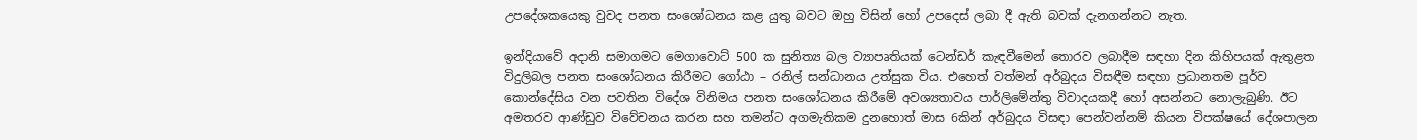උපදේශකයෙකු වුවද පනත සංශෝධනය කළ යුතු බවට ඔහු විසින් හෝ උපදෙස් ලබා දී ඇති බවක් දැනගන්නට නැත.

ඉන්දියාවේ අදානි සමාගමට මෙගාවොට් 500 ක සුනිත්‍ය බල ව්‍යාපෘතියක් ටෙන්ඩර් කැඳවීමෙන් තොරව ලබාදීම සඳහා දින කිහිපයක් ඇතුළත විදුලිබල පනත සංශෝධනය කිරීමට ගෝඨා – රනිල් සන්ධානය උත්සුක විය. එහෙත් වත්මන් අර්බුදය විසඳීම සඳහා ප්‍රධානතම පූර්ව කොන්දේසිය වන පවතින විදේශ විනිමය පනත සංශෝධනය කිරීමේ අවශ්‍යතාවය පාර්ලිමේන්තු විවාදයකදී හෝ අසන්නට නොලැබුණි. ඊට අමතරව ආණ්ඩුව විවේචනය කරන සහ තමන්ට අගමැතිකම දුනහොත් මාස 6කින් අර්බුදය විසඳා පෙන්වන්නම් කියන විපක්ෂයේ දේශපාලන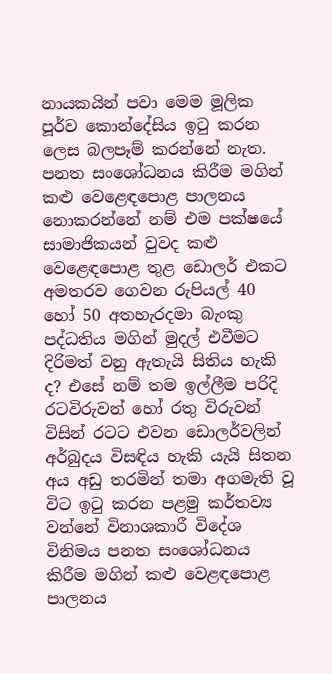නායකයින් පවා මෙම මූලික පූර්ව කොන්දේසිය ඉටු කරන ලෙස බලපෑම් කරන්නේ නැත. පනත සංශෝධනය කිරීම මගින් කළු වෙළෙඳපොළ පාලනය නොකරන්නේ නම් එම පක්ෂයේ සාමාජිකයන් වුවද කළු වෙළෙඳපොළ තුළ ඩොලර් එකට අමතරව ගෙවන රුපියල් 40 හෝ 50 අතහැරදමා බැංකු පද්ධතිය මගින් මුදල් එවීමට දිරිමත් වනු ඇතැයි සිතිය හැකි ද? එසේ නම් තම ඉල්ලීම පරිදි රටවිරුවන් හෝ රතු විරුවන් විසින් රටට එවන ඩොලර්වලින් අර්බුදය විසඳිය හැකි යැයි සිතන අය අඩු තරමින් තමා අගමැති වූ විට ඉටු කරන පළමු කර්තව්‍ය වන්නේ විනාශකාරී විදේශ විනිමය පනත සංශෝධනය කිරීම මගින් කළු වෙළඳපොළ පාලනය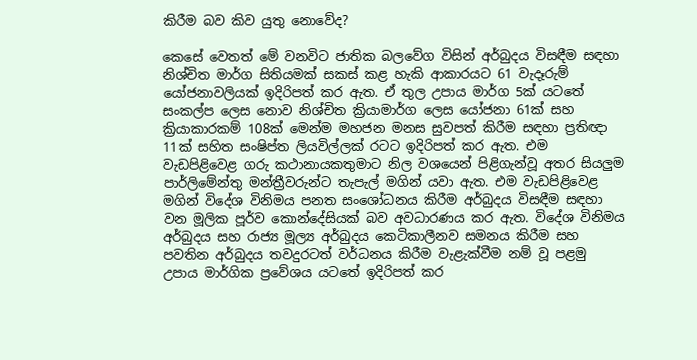කිරීම බව කිව යුතු නොවේද?

කෙසේ වෙතත් මේ වනවිට ජාතික බලවේග විසින් අර්බුදය විසඳීම සඳහා නිශ්චිත මාර්ග සිතියමක් සකස් කළ හැකි ආකාරයට 61 වැදෑරුම් යෝජනාවලියක් ඉදිරිපත් කර ඇත. ඒ තුල උපාය මාර්ග 5ක් යටතේ සංකල්ප ලෙස නොව නිශ්චිත ක්‍රියාමාර්ග ලෙස යෝජනා 61ක් සහ ක්‍රියාකාරකම් 108ක් මෙන්ම මහජන මනස සුවපත් කිරීම සඳහා ප්‍රතිඥා 11ක් සහිත සංෂිප්ත ලියවිල්ලක් රටට ඉදිරිපත් කර ඇත. එම වැඩපිළිවෙළ ගරු කථානායකතුමාට නිල වශයෙන් පිළිගැන්වූ අතර සියලුම පාර්ලිමේන්තු මන්ත්‍රීවරුන්ට තැපැල් මගින් යවා ඇත. එම වැඩපිළිවෙළ මගින් විදේශ විනිමය පනත සංශෝධනය කිරීම අර්බුදය විසඳීම සඳහා වන මූලික පූර්ව කොන්දේසියක් බව අවධාරණය කර ඇත. විදේශ විනිමය අර්බුදය සහ රාජ්‍ය මූල්‍ය අර්බුදය කෙටිකාලීනව සමනය කිරීම සහ පවතින අර්බුදය තවදුරටත් වර්ධනය කිරීම වැළැක්වීම නම් වූ පළමු උපාය මාර්ගික ප්‍රවේශය යටතේ ඉදිරිපත් කර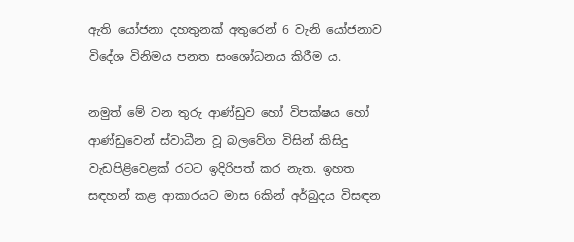ඇති යෝජනා දහතුනක් අතුරෙන් 6 වැනි යෝජනාව විදේශ විනිමය පනත සංශෝධනය කිරීම ය.

නමුත් මේ වන තුරු ආණ්ඩුව හෝ විපක්ෂය හෝ ආණ්ඩුවෙන් ස්වාධීන වූ බලවේග විසින් කිසිදු වැඩපිළිවෙළක් රටට ඉදිරිපත් කර නැත. ඉහත සඳහන් කළ ආකාරයට මාස 6කින් අර්බුදය විසඳන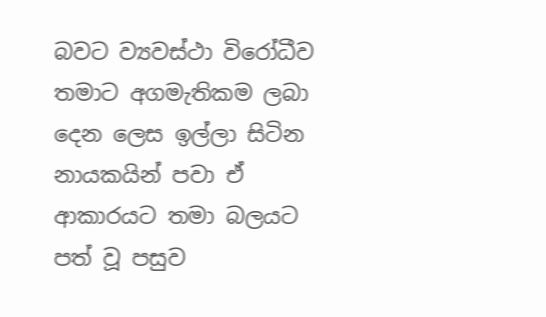බවට ව්‍යවස්ථා විරෝධීව තමාට අගමැතිකම ලබා දෙන ලෙස ඉල්ලා සිටින නායකයින් පවා ඒ ආකාරයට තමා බලයට පත් වූ පසුව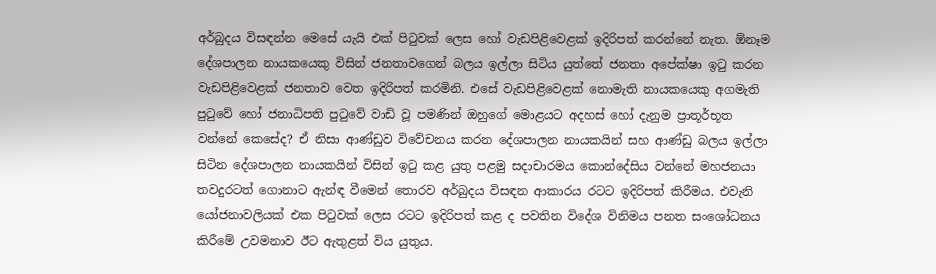අර්බුදය විසඳන්න මෙසේ යැයි එක් පිටුවක් ලෙස හෝ වැඩපිළිවෙළක් ඉදිරිපත් කරන්නේ නැත. ඕනෑම දේශපාලන නායකයෙකු විසින් ජනතාවගෙන් බලය ඉල්ලා සිටිය යුත්තේ ජනතා අපේක්ෂා ඉටු කරන වැඩපිළිවෙළක් ජනතාව වෙත ඉදිරිපත් කරමිනි. එසේ වැඩපිළිවෙළක් නොමැති නායකයෙකු අගමැති පුටුවේ හෝ ජනාධිපති පුටුවේ වාඩි වූ පමණින් ඔහුගේ මොළයට අදහස් හෝ දැනුම ප්‍රාතූර්භූත වන්නේ කෙසේද? ඒ නිසා ආණ්ඩුව විවේචනය කරන දේශපාලන නායකයින් සහ ආණ්ඩු බලය ඉල්ලා සිටින දේශපාලන නායකයින් විසින් ඉටු කළ යුතු පළමු සදාචාරමය කොන්දේසිය වන්නේ මහජනයා තවදුරටත් ගොනාට ඇන්ඳ වීමෙන් තොරව අර්බුදය විසඳන ආකාරය රටට ඉදිරිපත් කිරීමය. එවැනි යෝජනාවලියක් එක පිටුවක් ලෙස රටට ඉදිරිපත් කළ ද පවතින විදේශ විනිමය පනත සංශෝධනය කිරීමේ උවමනාව ඊට ඇතුළත් විය යුතුය.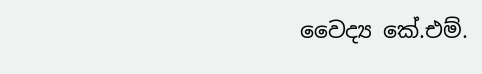වෛද්‍ය කේ.එම්.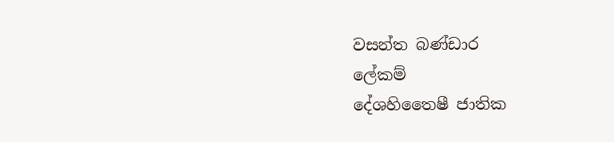වසන්ත බණ්ඩාර
ලේකම්
දේශහිතෛෂී ජාතික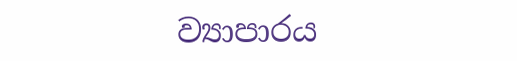ව්‍යාපාරය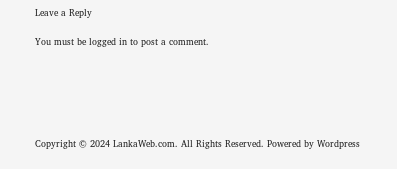Leave a Reply

You must be logged in to post a comment.






Copyright © 2024 LankaWeb.com. All Rights Reserved. Powered by Wordpress